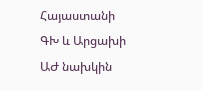Հայաստանի ԳԽ և Արցախի ԱԺ նախկին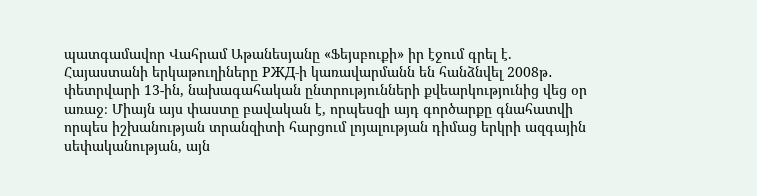պատգամավոր Վահրամ Աթանեսյանը «Ֆեյսբուքի» իր էջում գրել է.
Հայաստանի երկաթուղիները РЖД-ի կառավարմանն են հանձնվել 2008թ․ փետրվարի 13-ին, նախագահական ընտրությունների քվեարկությունից վեց օր առաջ։ Միայն այս փաստը բավական է, որպեսզի այդ գործարքը գնահատվի որպես իշխանության տրանզիտի հարցում լոյալության դիմաց երկրի ազգային սեփականության, այն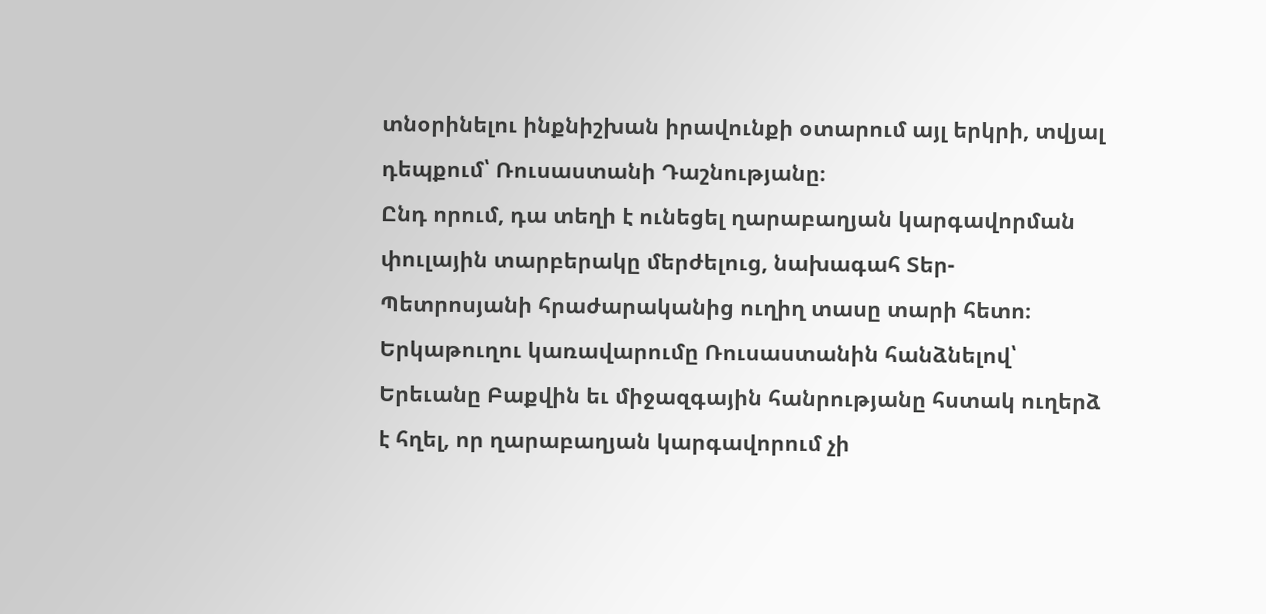տնօրինելու ինքնիշխան իրավունքի օտարում այլ երկրի, տվյալ դեպքում՝ Ռուսաստանի Դաշնությանը։
Ընդ որում, դա տեղի է ունեցել ղարաբաղյան կարգավորման փուլային տարբերակը մերժելուց, նախագահ Տեր-Պետրոսյանի հրաժարականից ուղիղ տասը տարի հետո։ Երկաթուղու կառավարումը Ռուսաստանին հանձնելով՝ Երեւանը Բաքվին եւ միջազգային հանրությանը հստակ ուղերձ է հղել, որ ղարաբաղյան կարգավորում չի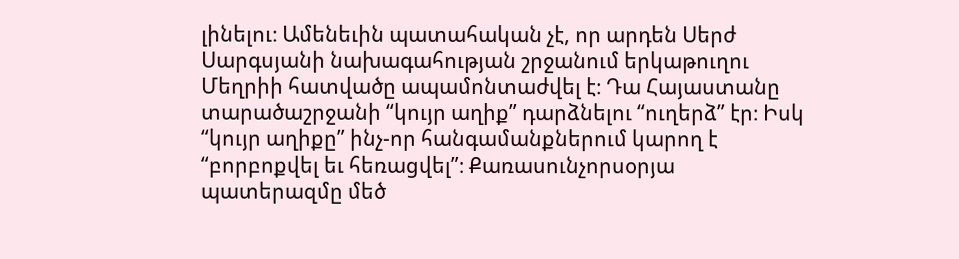լինելու։ Ամենեւին պատահական չէ, որ արդեն Սերժ Սարգսյանի նախագահության շրջանում երկաթուղու Մեղրիի հատվածը ապամոնտաժվել է։ Դա Հայաստանը տարածաշրջանի “կույր աղիք” դարձնելու “ուղերձ” էր։ Իսկ “կույր աղիքը” ինչ-որ հանգամանքներում կարող է “բորբոքվել եւ հեռացվել”։ Քառասունչորսօրյա պատերազմը մեծ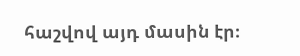հաշվով այդ մասին էր։